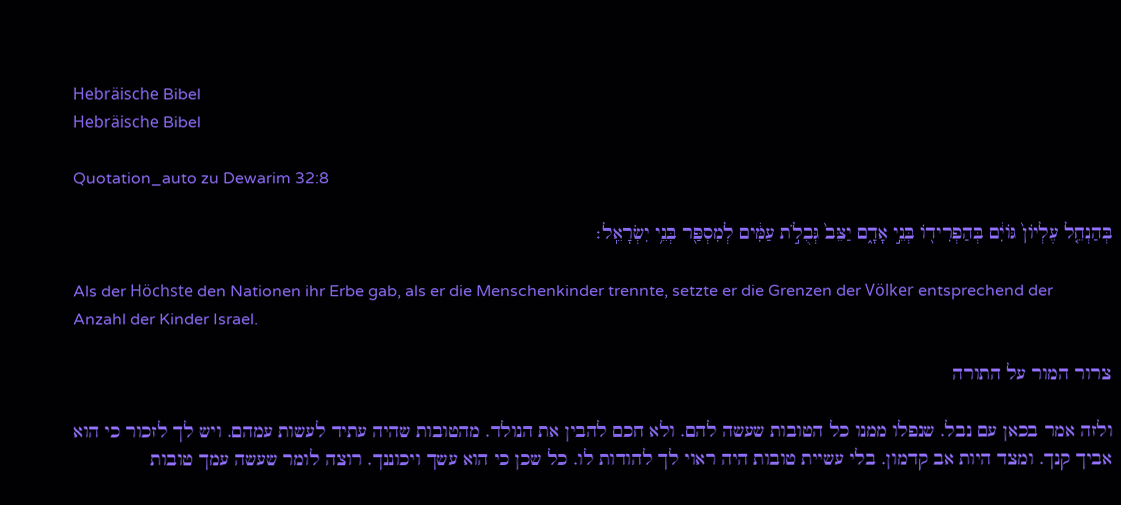Hebräische Bibel
Hebräische Bibel

Quotation_auto zu Dewarim 32:8

בְּהַנְחֵ֤ל עֶלְיוֹן֙ גּוֹיִ֔ם בְּהַפְרִיד֖וֹ בְּנֵ֣י אָדָ֑ם יַצֵּב֙ גְּבֻלֹ֣ת עַמִּ֔ים לְמִסְפַּ֖ר בְּנֵ֥י יִשְׂרָאֵֽל׃

Als der Höchste den Nationen ihr Erbe gab, als er die Menschenkinder trennte, setzte er die Grenzen der Völker entsprechend der Anzahl der Kinder Israel.

צרור המור על התורה

ולזה אמר בכאן עם נבל. שנפלו ממנו כל הטובות שעשה להם. ולא חכם להבין את הנולד. מהטובות שהיה עתיד לעשות עמהם. ויש לך לזכור כי הוא אביך קנך. ומצד היות אב קדמון. בלי עשיית טובות היה ראוי לך להודות לו. כל שכן כי הוא עשך ויכוננך. רוצה לומר שעשה עמך טובות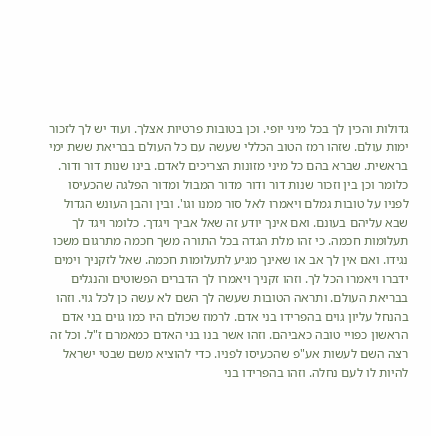גדולות והכין לך בכל מיני יופי. וכן בטובות פרטיות אצלך. ועוד יש לך לזכור ימות עולם. שזהו רמז הטוב הכללי שעשה עם כל העולם בבריאת ששת ימי בראשית. שברא בהם כל מיני מזונות הצריכים לאדם. בינו שנות דור ודור. כלומר וכן בין וזכור שנות דור ודור מדור המבול ומדור הפלגה שהכעיסו לפניו על טובות גמלם ויאמרו לאל סור ממנו וגו'. ובין והבן העונש הגדול שבא עליהם בעונם. ואם אינך יודע זה שאל אביך ויגדך. כלומר ויגד לך תעלומות חכמה. כי זהו מלת הגדה בכל התורה משך חכמה מתרגום משכו נגידו. ואם אין לך אב או שאינך מגיע לתעלומות חכמה. שאל לזקניך וימים ידברו ויאמרו הכל לך. וזהו זקניך ויאמרו לך הדברים הפשוטים והנגלים בבריאת העולם. ותראה הטובות שעשה לך השם לא עשה כן לכל גוי. וזהו בהנחל עליון גוים בהפרידו בני אדם. לרמוז שכולם היו כמו גוים בני אדם הראשון כפויי טובה כאביהם. וזהו אשר בנו בני האדם כמאמרם ז"ל. וכל זה רצה השם לעשות אע"פ שהכעיסו לפניו. כדי להוציא משם שבטי ישראל להיות לו לעם נחלה. וזהו בהפרידו בני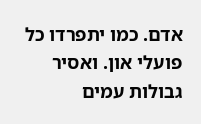אדם. כמו יתפרדו כל פועלי און. ואסיר גבולות עמים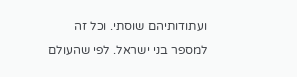ועתודותיהם שוסתי. וכל זה למספר בני ישראל. לפי שהעולם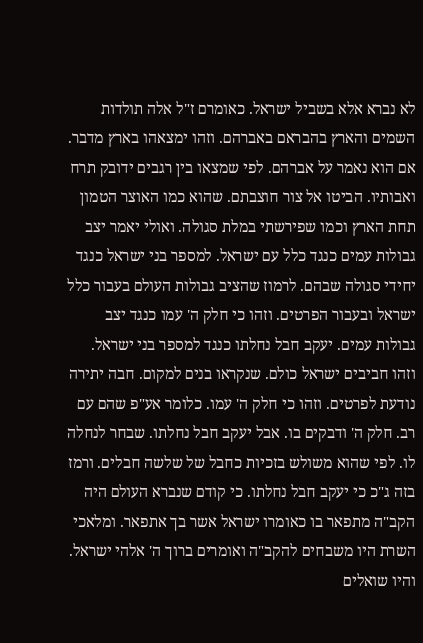לא נברא אלא בשביל ישראל. כאומרם ז"ל אלה תולדות השמים והארץ בהבראם באברהם. וזהו ימצאהו בארץ מדבר. אם הוא נאמר על אברהם. לפי שמצאו בין רגבים ידובק תרח ואבותיו. הביטו אל צור חוצבתם. שהוא כמו האוצר הטמון תחת הארץ וכמו שפירשתי במלת סגולה. ואולי יאמר יצב גבולות עמים כנגד כלל עם ישראל. למספר בני ישראל כנגד יחידי סגולה שבהם. לרמוז שהציב גבולות העולם בעבור כלל ישראל ובעבור הפרטים. וזהו כי חלק ה' עמו כנגד יצב גבולות עמים. יעקב חבל נחלתו כנגד למספר בני ישראל. וזהו חביבים ישראל כולם. שנקראו בנים למקום. חבה יתירה נודעת לפרטים. וזהו כי חלק ה' עמו. כלומר אע"פ שהם עם רב. חלק ה' ודבקים בו. אבל יעקב חבל נחלתו. שבחר לנחלה לו. לפי שהוא משולש בזכיות כחבל של שלשה חבלים. ורמז בזה ג"כ כי יעקב חבל נחלתו. כי קודם שנברא העולם היה הקב"ה מתפאר בו כאומרו ישראל אשר בך אתפאר. ומלאכי השרת היו משבחים להקב"ה ואומרים ברוך ה' אלהי ישראל. והיו שואלים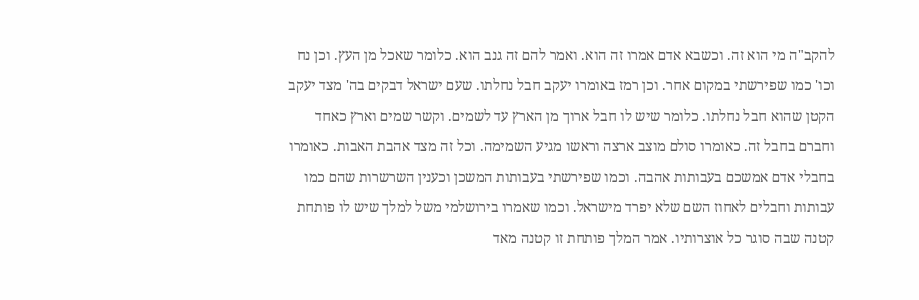להקב"ה מי הוא זה. וכשבא אדם אמרו זה הוא. ואמר להם זה גנב הוא. כלומר שאכל מן העץ. וכן נח וכו' כמו שפירשתי במקום אחר. וכן רמז באומרו יעקב חבל נחלתו. שעם ישראל דבקים בה' מצד יעקב הקטן שהוא חבל נחלתו. כלומר שיש לו חבל ארוך מן הארץ עד לשמים. וקשר שמים וארץ כאחד וחברם בחבל זה. כאומרו סולם מוצב ארצה וראשו מגיע השמימה. וכל זה מצד אהבת האבות. כאומרו בחבלי אדם אמשכם בעבותות אהבה. וכמו שפירשתי בעבותות המשכן וכענין השרשרות שהם כמו עבותות וחבלים לאחוז השם שלא יפרד מישראל. וכמו שאמרו בירושלמי משל למלך שיש לו פותחת קטנה שבה סוגר כל אוצרותיו. אמר המלך פותחת זו קטנה מאד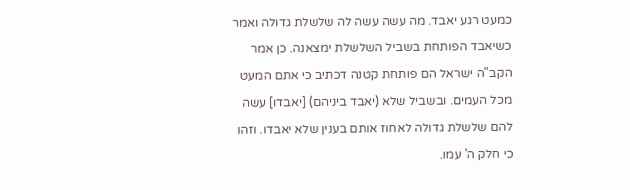כמעט רגע יאבד. מה עשה עשה לה שלשלת גדולה ואמר כשיאבד הפותחת בשביל השלשלת ימצאנה. כן אמר הקב"ה ישראל הם פותחת קטנה דכתיב כי אתם המעט מכל העמים. ובשביל שלא (יאבד ביניהם) [יאבדו] עשה להם שלשלת גדולה לאחוז אותם בענין שלא יאבדו. וזהו כי חלק ה' עמו.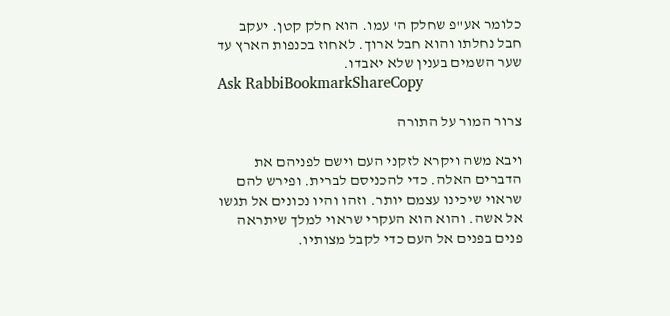כלומר אע"פ שחלק ה' עמו. הוא חלק קטן. יעקב חבל נחלתו והוא חבל ארוך. לאחוז בכנפות הארץ עד שער השמים בענין שלא יאבדו.
Ask RabbiBookmarkShareCopy

צרור המור על התורה

ויבא משה ויקרא לזקני העם וישם לפניהם את הדברים האלה. כדי להכניסם לברית. ופירש להם שראוי שיכינו עצמם יותר. וזהו והיו נכונים אל תגשו אל אשה. והוא הוא העקרי שראוי למלך שיתראה פנים בפנים אל העם כדי לקבל מצותיו.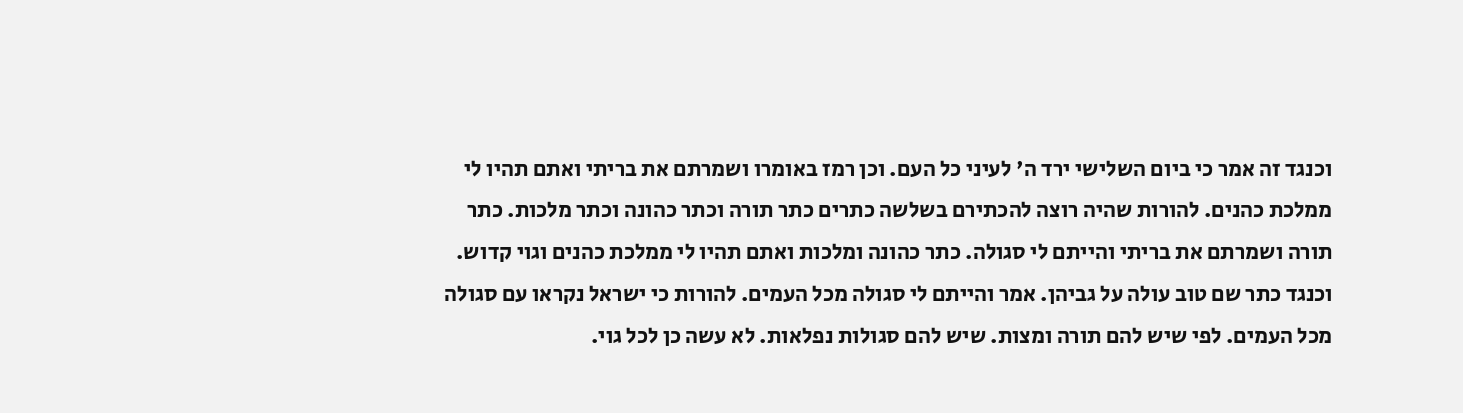וכנגד זה אמר כי ביום השלישי ירד ה' לעיני כל העם. וכן רמז באומרו ושמרתם את בריתי ואתם תהיו לי ממלכת כהנים. להורות שהיה רוצה להכתירם בשלשה כתרים כתר תורה וכתר כהונה וכתר מלכות. כתר תורה ושמרתם את בריתי והייתם לי סגולה. כתר כהונה ומלכות ואתם תהיו לי ממלכת כהנים וגוי קדוש. וכנגד כתר שם טוב עולה על גביהן. אמר והייתם לי סגולה מכל העמים. להורות כי ישראל נקראו עם סגולה מכל העמים. לפי שיש להם תורה ומצות. שיש להם סגולות נפלאות. לא עשה כן לכל גוי.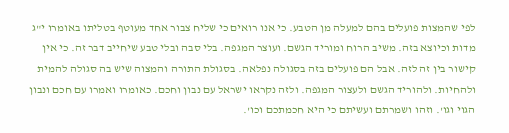לפי שהמצות פועלים בהם למעלה מן הטבע. כי אנו רואים כי שליח צבור אחד מעוטף בטליתו באומרו י"ג מדות וכיוצא בזה. משיב הרוח ומוריד הגשם. ועוצר המגפה. בלי סבה ובלי טבע שיחייב דבר זה. כי אין קישור בין זה לזה. אבל הם פועלים בזה בסגולה נפלאה. בסגולת התורה והמצוה שיש בה סגולה להמית ולהחיות. ולהוריד הגשם ולעצור המגפה. ולזה נקראו ישראל עם נבון וחכם. כאומרו ואמרו עם חכם ונבון הגוי וגו'. וזהו ושמרתם ועשיתם כי היא חכמתכם וכו'.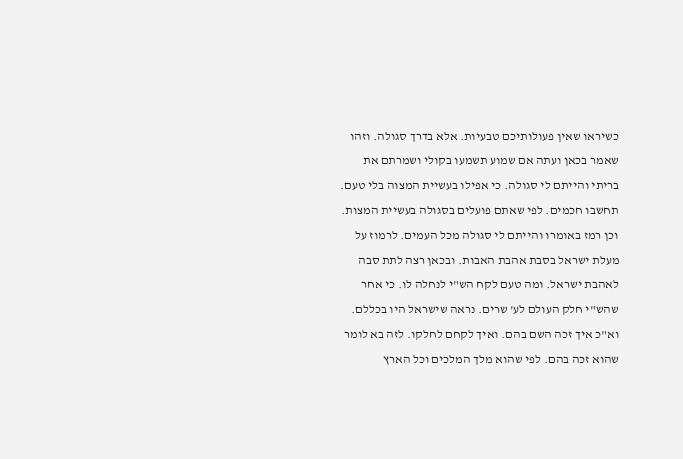כשיראו שאין פעולותיכם טבעיות. אלא בדרך סגולה. וזהו שאמר בכאן ועתה אם שמוע תשמעו בקולי ושמרתם את בריתי והייתם לי סגולה. כי אפילו בעשיית המצוה בלי טעם. תחשבו חכמים. לפי שאתם פועלים בסגולה בעשיית המצות. וכן רמז באומרו והייתם לי סגולה מכל העמים. לרמוז על מעלת ישראל בסבת אהבת האבות. ובכאן רצה לתת סבה לאהבת ישראל. ומה טעם לקח הש"י לנחלה לו. כי אחר שהש"י חלק העולם לע' שרים. נראה שישראל היו בכללם. וא"כ איך זכה השם בהם. ואיך לקחם לחלקו. לזה בא לומר שהוא זכה בהם. לפי שהוא מלך המלכים וכל הארץ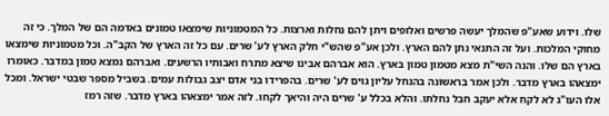שלו. וידוע שאע"פ שהמלך יעשה פרשים ואלופים ויתן להם נחלות וארצות. כל המטמוניות שימצאו טמונים באדמה הם של המלך. כי זה מחוקי המלכות. ועל זה התנאי נתן להם הארץ. ולכן אע"פ שהש"י חלק הארץ לע' שרים. עם כל זה הארץ של הקב"ה. וכל מטמוניות שימצאו בארץ הם שלו. והנה השי"ת מצא מטמון טמון בארץ. הוא אברהם אבינו שיצא מתרח ואבותיו הרשעים. ואברהם נמצא טמון במדבר. כאומרו ימצאהו בארץ מדבר. ולכן אמר בראשונה בהנחל עליון גוים לע' שרים. בהפרידו בני אדם יצב גבולות עמים. בשביל מספר שבטי ישראל. ומכל אלו העו"ג לא לקח אלא יעקב חבל נחלתו. והלא בכלל ע' שרים היה והיאך לקחו. לזה אמר ימצאהו בארץ מדבר. שזה רמז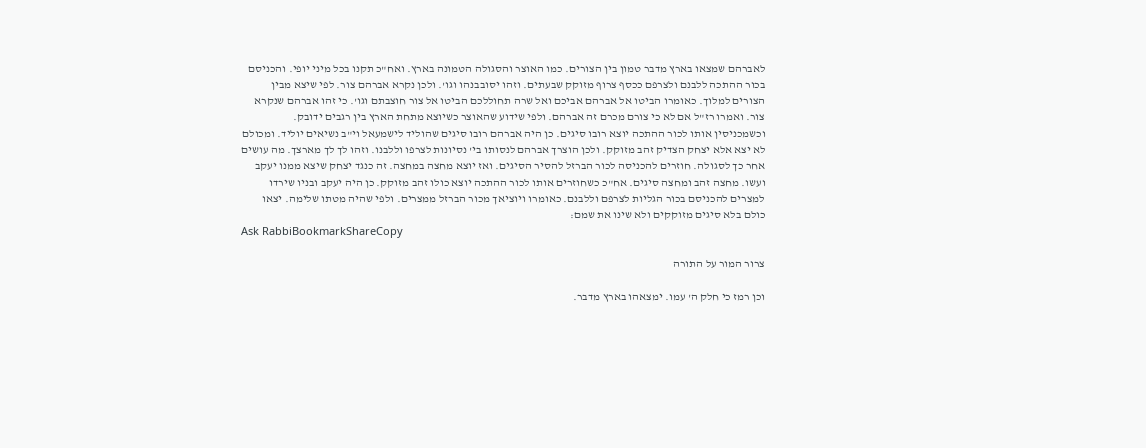לאברהם שמצאו בארץ מדבר טמון בין הצורים. כמו האוצר והסגולה הטמונה בארץ. ואח"כ תקנו בכל מיני יופי. והכניסם בכור ההתכה ללבנם ולצרפם ככסף צרוף מזוקק שבעתים. וזהו יסובבנהו וגו'. ולכן נקרא אברהם צור. לפי שיצא מבין הצורים למלוך. כאומרו הביטו אל אברהם אביכם ואל שרה תחוללכם הביטו אל צור חוצבתם וגו'. כי זהו אברהם שנקרא צור. ואמרו רז"ל אם לא כי צורם מכרם זה אברהם. ולפי שידוע שהאוצר כשיוצא מתחת הארץ בין רגבים ידובק. וכשמכניסין אותו לכור ההתכה יוצא רובו סיגים. כן היה אברהם רובו סיגים שהוליד לישמעאל וי"ב נשיאים יוליד. ומכולם לא יצא אלא יצחק הצדיק זהב מזוקק. ולכן הוצרך אברהם לנסותו בי' נסיונות לצרפו וללבנו. וזהו לך לך מארצך. מה עושים אחר כך לסגולה. חוזרים להכניסה לכור הברזל להסיר הסיגים. ואז יוצא מחצה במחצה. זה כנגד יצחק שיצא ממנו יעקב ועשו. מחצה זהב ומחצה סיגים. אח"כ כשחוזרים אותו לכור ההתכה יוצא כולו זהב מזוקק. כן היה יעקב ובניו שירדו למצרים להכניסם בכור הגליות לצרפם וללבנם. כאומרו ויוציאך מכור הברזל ממצרים. ולפי שהיה מטתו שלימה. יצאו כולם בלא סיגים מזוקקים ולא שינו את שמם:
Ask RabbiBookmarkShareCopy

צרור המור על התורה

וכן רמז כי חלק ה' עמו. ימצאהו בארץ מדבר.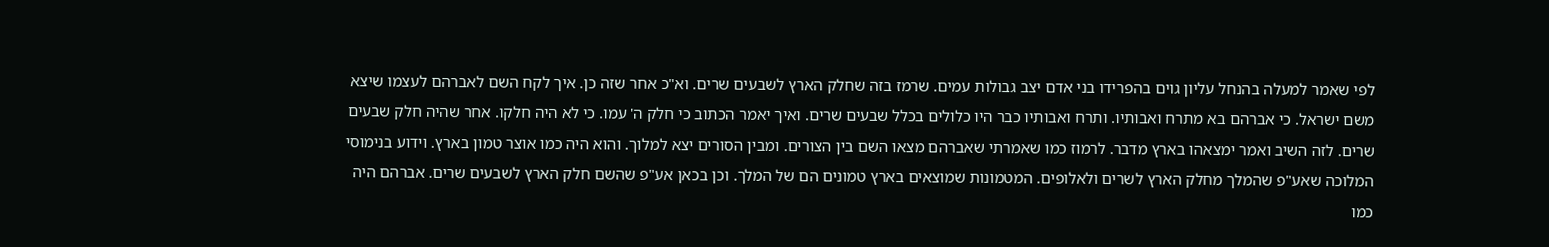לפי שאמר למעלה בהנחל עליון גוים בהפרידו בני אדם יצב גבולות עמים. שרמז בזה שחלק הארץ לשבעים שרים. וא"כ אחר שזה כן. איך לקח השם לאברהם לעצמו שיצא משם ישראל. כי אברהם בא מתרח ואבותיו. ותרח ואבותיו כבר היו כלולים בכלל שבעים שרים. ואיך יאמר הכתוב כי חלק ה' עמו. כי לא היה חלקו. אחר שהיה חלק שבעים שרים. לזה השיב ואמר ימצאהו בארץ מדבר. לרמוז כמו שאמרתי שאברהם מצאו השם בין הצורים. ומבין הסורים יצא למלוך. והוא היה כמו אוצר טמון בארץ. וידוע בנימוסי המלוכה שאע"פ שהמלך מחלק הארץ לשרים ולאלופים. המטמונות שמוצאים בארץ טמונים הם של המלך. וכן בכאן אע"פ שהשם חלק הארץ לשבעים שרים. אברהם היה כמו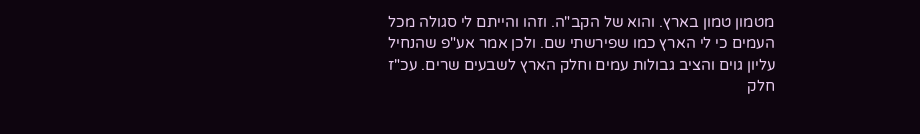מטמון טמון בארץ. והוא של הקב"ה. וזהו והייתם לי סגולה מכל העמים כי לי הארץ כמו שפירשתי שם. ולכן אמר אע"פ שהנחיל עליון גוים והציב גבולות עמים וחלק הארץ לשבעים שרים. עכ"ז חלק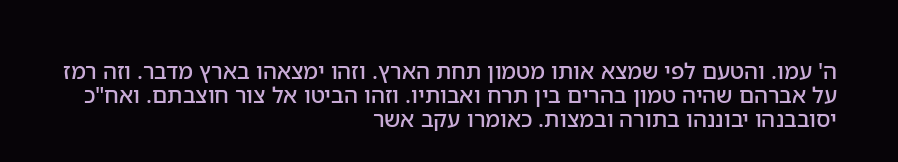ה' עמו. והטעם לפי שמצא אותו מטמון תחת הארץ. וזהו ימצאהו בארץ מדבר. וזה רמז על אברהם שהיה טמון בהרים בין תרח ואבותיו. וזהו הביטו אל צור חוצבתם. ואח"כ יסובבנהו יבוננהו בתורה ובמצות. כאומרו עקב אשר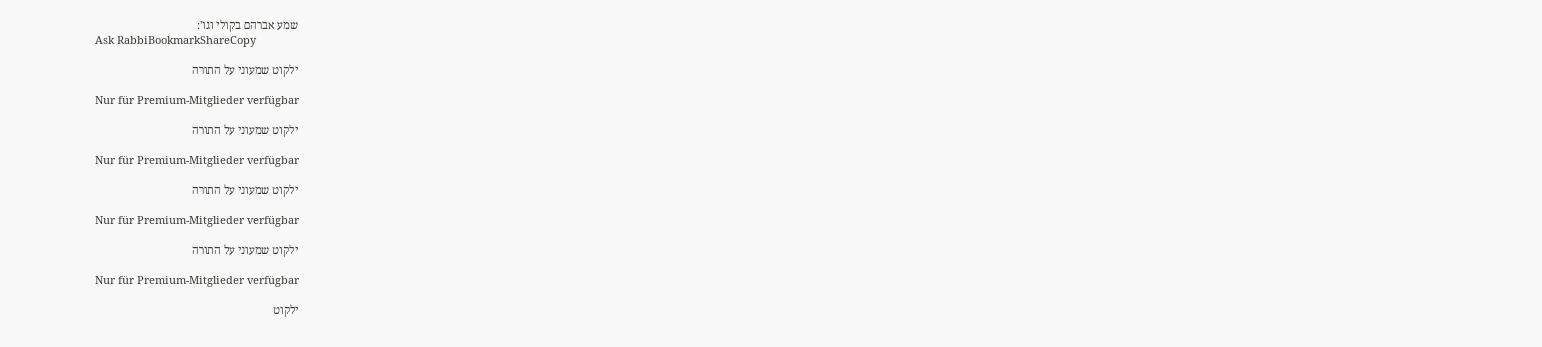שמע אברהם בקולי וגו':
Ask RabbiBookmarkShareCopy

ילקוט שמעוני על התורה

Nur für Premium-Mitglieder verfügbar

ילקוט שמעוני על התורה

Nur für Premium-Mitglieder verfügbar

ילקוט שמעוני על התורה

Nur für Premium-Mitglieder verfügbar

ילקוט שמעוני על התורה

Nur für Premium-Mitglieder verfügbar

ילקוט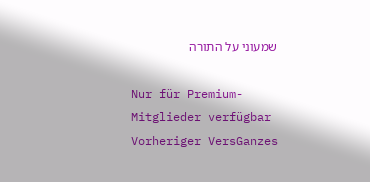שמעוני על התורה

Nur für Premium-Mitglieder verfügbar
Vorheriger VersGanzes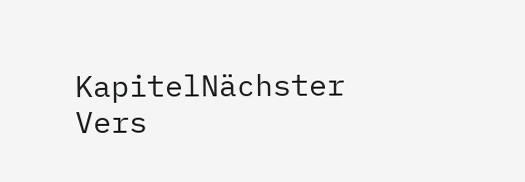KapitelNächster Vers